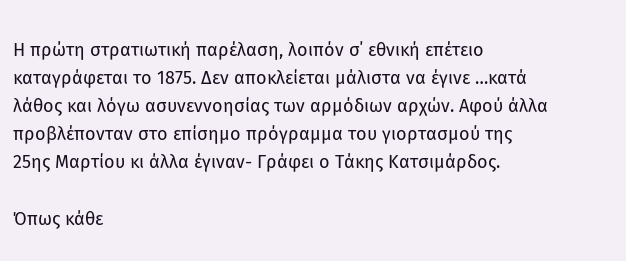Η πρώτη στρατιωτική παρέλαση, λοιπόν σ΄ εθνική επέτειο καταγράφεται το 1875. Δεν αποκλείεται μάλιστα να έγινε …κατά λάθος και λόγω ασυνεννοησίας των αρμόδιων αρχών. Αφού άλλα προβλέπονταν στο επίσημο πρόγραμμα του γιορτασμού της 25ης Μαρτίου κι άλλα έγιναν- Γράφει ο Τάκης Κατσιμάρδος.

Όπως κάθε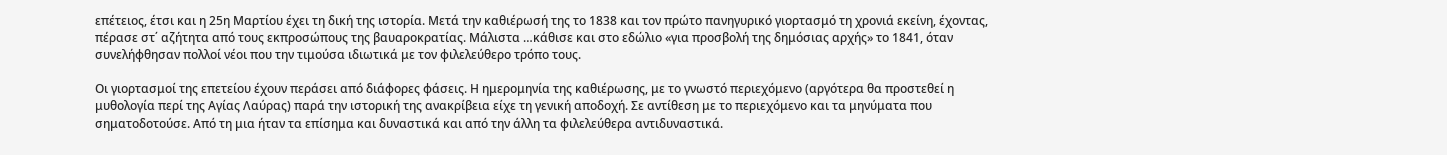επέτειος, έτσι και η 25η Μαρτίου έχει τη δική της ιστορία. Μετά την καθιέρωσή της το 1838 και τον πρώτο πανηγυρικό γιορτασμό τη χρονιά εκείνη, έχοντας, πέρασε στ΄ αζήτητα από τους εκπροσώπους της βαυαροκρατίας. Μάλιστα …κάθισε και στο εδώλιο «για προσβολή της δημόσιας αρχής» το 1841, όταν συνελήφθησαν πολλοί νέοι που την τιμούσα ιδιωτικά με τον φιλελεύθερο τρόπο τους.

Οι γιορτασμοί της επετείου έχουν περάσει από διάφορες φάσεις. Η ημερομηνία της καθιέρωσης, με το γνωστό περιεχόμενο (αργότερα θα προστεθεί η μυθολογία περί της Αγίας Λαύρας) παρά την ιστορική της ανακρίβεια είχε τη γενική αποδοχή. Σε αντίθεση με το περιεχόμενο και τα μηνύματα που σηματοδοτούσε. Από τη μια ήταν τα επίσημα και δυναστικά και από την άλλη τα φιλελεύθερα αντιδυναστικά.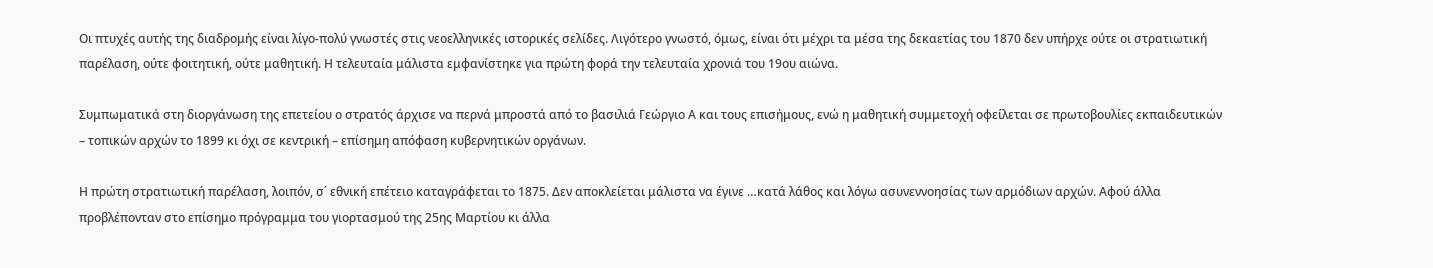Οι πτυχές αυτής της διαδρομής είναι λίγο-πολύ γνωστές στις νεοελληνικές ιστορικές σελίδες. Λιγότερο γνωστό, όμως, είναι ότι μέχρι τα μέσα της δεκαετίας του 1870 δεν υπήρχε ούτε οι στρατιωτική παρέλαση, ούτε φοιτητική, ούτε μαθητική. Η τελευταία μάλιστα εμφανίστηκε για πρώτη φορά την τελευταία χρονιά του 19ου αιώνα.

Συμπωματικά στη διοργάνωση της επετείου ο στρατός άρχισε να περνά μπροστά από το βασιλιά Γεώργιο Α και τους επισήμους, ενώ η μαθητική συμμετοχή οφείλεται σε πρωτοβουλίες εκπαιδευτικών – τοπικών αρχών το 1899 κι όχι σε κεντρική – επίσημη απόφαση κυβερνητικών οργάνων.

Η πρώτη στρατιωτική παρέλαση, λοιπόν, σ΄ εθνική επέτειο καταγράφεται το 1875. Δεν αποκλείεται μάλιστα να έγινε …κατά λάθος και λόγω ασυνεννοησίας των αρμόδιων αρχών. Αφού άλλα προβλέπονταν στο επίσημο πρόγραμμα του γιορτασμού της 25ης Μαρτίου κι άλλα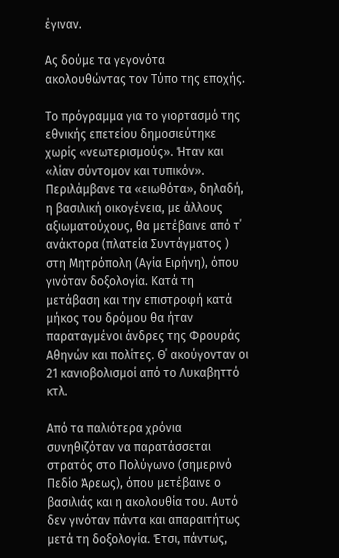έγιναν.

Ας δούμε τα γεγονότα ακολουθώντας τον Τύπο της εποχής.

Το πρόγραμμα για το γιορτασμό της εθνικής επετείου δημοσιεύτηκε χωρίς «νεωτερισμούς». Ήταν και «λίαν σύντομον και τυπικόν». Περιλάμβανε τα «ειωθότα», δηλαδή, η βασιλική οικογένεια, με άλλους αξιωματούχους, θα μετέβαινε από τ΄ ανάκτορα (πλατεία Συντάγματος ) στη Μητρόπολη (Αγία Ειρήνη), όπου γινόταν δοξολογία. Κατά τη μετάβαση και την επιστροφή κατά μήκος του δρόμου θα ήταν παραταγμένοι άνδρες της Φρουράς Αθηνών και πολίτες. Θ΄ ακούγονταν οι 21 κανιοβολισμοί από το Λυκαβηττό κτλ.

Από τα παλιότερα χρόνια συνηθιζόταν να παρατάσσεται στρατός στο Πολύγωνο (σημερινό Πεδίο Άρεως), όπου μετέβαινε ο βασιλιάς και η ακολουθία του. Αυτό δεν γινόταν πάντα και απαραιτήτως μετά τη δοξολογία. Έτσι, πάντως,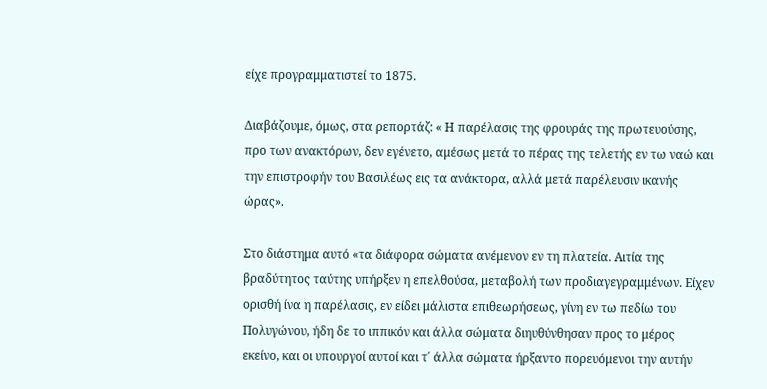είχε προγραμματιστεί το 1875.

Διαβάζουμε, όμως, στα ρεπορτάζ: « Η παρέλασις της φρουράς της πρωτευούσης, προ των ανακτόρων, δεν εγένετο, αμέσως μετά το πέρας της τελετής εν τω ναώ και την επιστροφήν του Βασιλέως εις τα ανάκτορα, αλλά μετά παρέλευσιν ικανής ώρας».

Στο διάστημα αυτό «τα διάφορα σώματα ανέμενον εν τη πλατεία. Αιτία της βραδύτητος ταύτης υπήρξεν η επελθούσα, μεταβολή των προδιαγεγραμμένων. Είχεν ορισθή ίνα η παρέλασις, εν είδει μάλιστα επιθεωρήσεως, γίνη εν τω πεδίω του Πολυγώνου, ήδη δε το ιππικόν και άλλα σώματα διηυθύνθησαν προς το μέρος εκείνο, και οι υπουργοί αυτοί και τ΄ άλλα σώματα ήρξαντο πορευόμενοι την αυτήν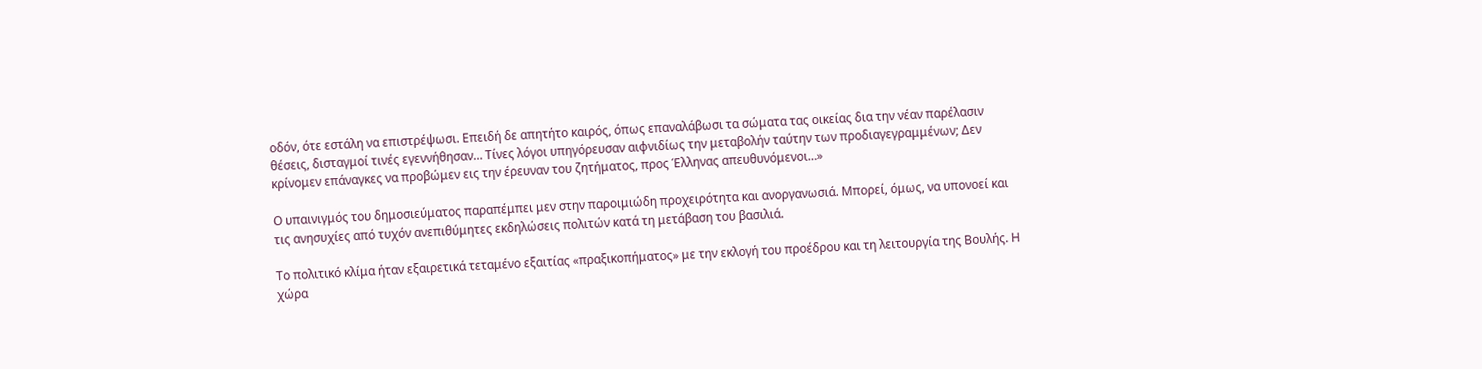οδόν, ότε εστάλη να επιστρέψωσι. Επειδή δε απητήτο καιρός, όπως επαναλάβωσι τα σώματα τας οικείας δια την νέαν παρέλασιν θέσεις, δισταγμοί τινές εγεννήθησαν… Τίνες λόγοι υπηγόρευσαν αιφνιδίως την μεταβολήν ταύτην των προδιαγεγραμμένων; Δεν κρίνομεν επάναγκες να προβώμεν εις την έρευναν του ζητήματος, προς Έλληνας απευθυνόμενοι…»

Ο υπαινιγμός του δημοσιεύματος παραπέμπει μεν στην παροιμιώδη προχειρότητα και ανοργανωσιά. Μπορεί, όμως, να υπονοεί και τις ανησυχίες από τυχόν ανεπιθύμητες εκδηλώσεις πολιτών κατά τη μετάβαση του βασιλιά.

Το πολιτικό κλίμα ήταν εξαιρετικά τεταμένο εξαιτίας «πραξικοπήματος» με την εκλογή του προέδρου και τη λειτουργία της Βουλής. Η χώρα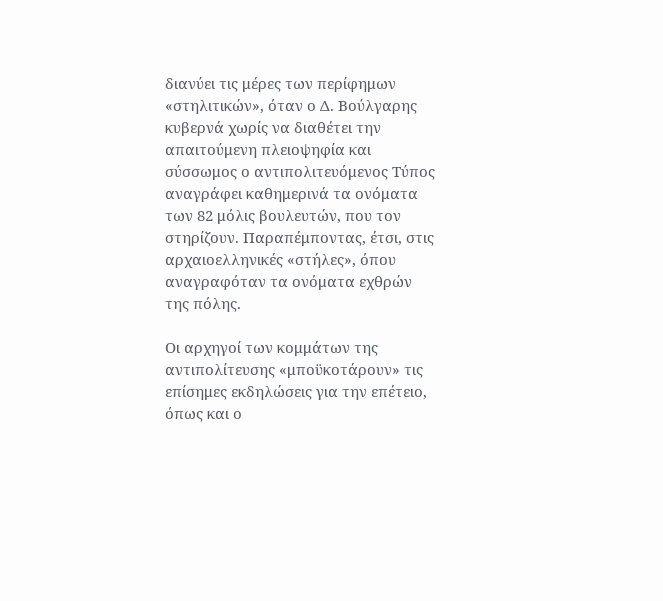διανύει τις μέρες των περίφημων «στηλιτικών», όταν ο Δ. Βούλγαρης κυβερνά χωρίς να διαθέτει την απαιτούμενη πλειοψηφία και σύσσωμος ο αντιπολιτευόμενος Τύπος αναγράφει καθημερινά τα ονόματα των 82 μόλις βουλευτών, που τον στηρίζουν. Παραπέμποντας, έτσι, στις αρχαιοελληνικές «στήλες», όπου αναγραφόταν τα ονόματα εχθρών της πόλης.

Οι αρχηγοί των κομμάτων της αντιπολίτευσης «μποϋκοτάρουν» τις επίσημες εκδηλώσεις για την επέτειο, όπως και ο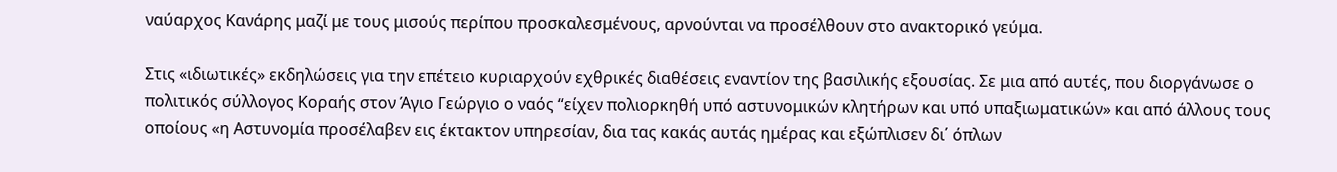ναύαρχος Κανάρης μαζί με τους μισούς περίπου προσκαλεσμένους, αρνούνται να προσέλθουν στο ανακτορικό γεύμα.

Στις «ιδιωτικές» εκδηλώσεις για την επέτειο κυριαρχούν εχθρικές διαθέσεις εναντίον της βασιλικής εξουσίας. Σε μια από αυτές, που διοργάνωσε ο πολιτικός σύλλογος Κοραής στον Άγιο Γεώργιο ο ναός “είχεν πολιορκηθή υπό αστυνομικών κλητήρων και υπό υπαξιωματικών» και από άλλους τους οποίους «η Αστυνομία προσέλαβεν εις έκτακτον υπηρεσίαν, δια τας κακάς αυτάς ημέρας και εξώπλισεν δι΄ όπλων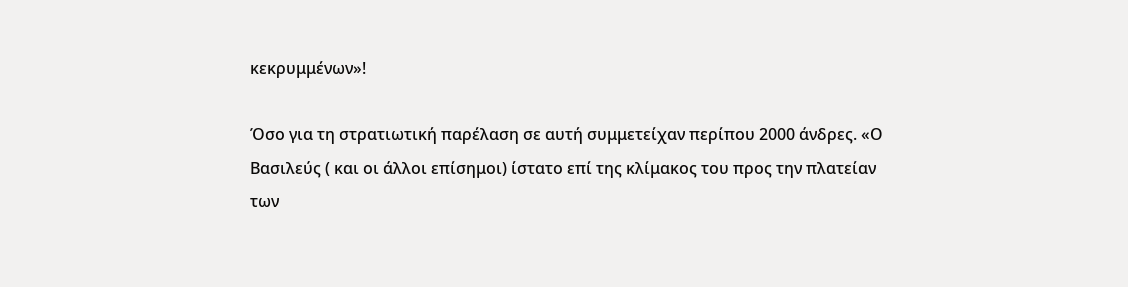κεκρυμμένων»!

Όσο για τη στρατιωτική παρέλαση σε αυτή συμμετείχαν περίπου 2000 άνδρες. «Ο Βασιλεύς ( και οι άλλοι επίσημοι) ίστατο επί της κλίμακος του προς την πλατείαν των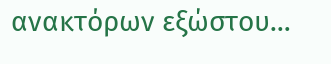ανακτόρων εξώστου…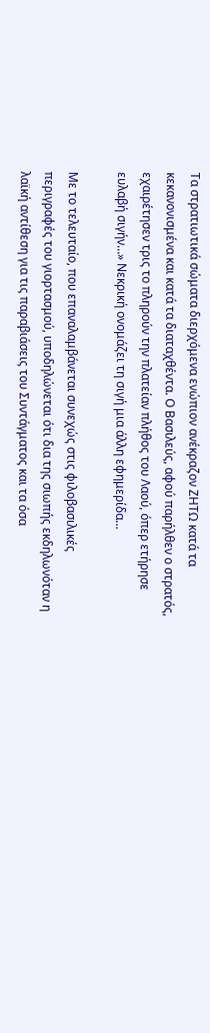Τα στρατιωτικά σώματα διερχόμενα ενώπιον ανέκραζον ΖΗΤΩ κατά τα κεκανονισμένα και κατά τα διαταχθέντα. Ο Βασιλεύς, αφού παρήλθεν ο στρατός, εχαιρέτησεν τρις το πληρούν την πλατείαν πλήθος του Λαού, όπερ ετήρησε ευλαβή σιγήν…» Νεκρική ονομάζει τη σιγή μια άλλη εφημερίδα…

Με το τελευταίο, που επαναλαμβάνεται συνεχώς στις φιλοβασιλικές περιγραφές του γιορτασμού, υποδηλώνεται ότι δια της σιωπής εκδηλωνόταν η λαϊκή αντίθεση για τις παραβιάσεις του Συντάγματος και τα όσα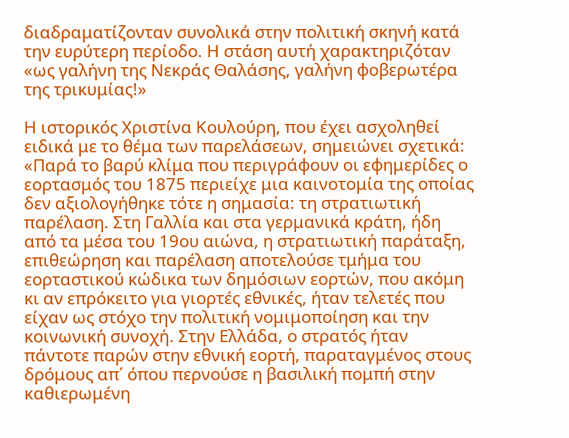διαδραματίζονταν συνολικά στην πολιτική σκηνή κατά την ευρύτερη περίοδο. Η στάση αυτή χαρακτηριζόταν «ως γαλήνη της Νεκράς Θαλάσης, γαλήνη φοβερωτέρα της τρικυμίας!»

Η ιστορικός Χριστίνα Κουλούρη, που έχει ασχοληθεί ειδικά με το θέμα των παρελάσεων, σημειώνει σχετικά: «Παρά το βαρύ κλίμα που περιγράφουν οι εφημερίδες ο εορτασμός του 1875 περιείχε μια καινοτομία της οποίας δεν αξιολογήθηκε τότε η σημασία: τη στρατιωτική παρέλαση. Στη Γαλλία και στα γερμανικά κράτη, ήδη από τα μέσα του 19ου αιώνα, η στρατιωτική παράταξη, επιθεώρηση και παρέλαση αποτελούσε τμήμα του εορταστικού κώδικα των δημόσιων εορτών, που ακόμη κι αν επρόκειτο για γιορτές εθνικές, ήταν τελετές που είχαν ως στόχο την πολιτική νομιμοποίηση και την κοινωνική συνοχή. Στην Ελλάδα, ο στρατός ήταν πάντοτε παρών στην εθνική εορτή, παραταγμένος στους δρόμους απ΄ όπου περνούσε η βασιλική πομπή στην καθιερωμένη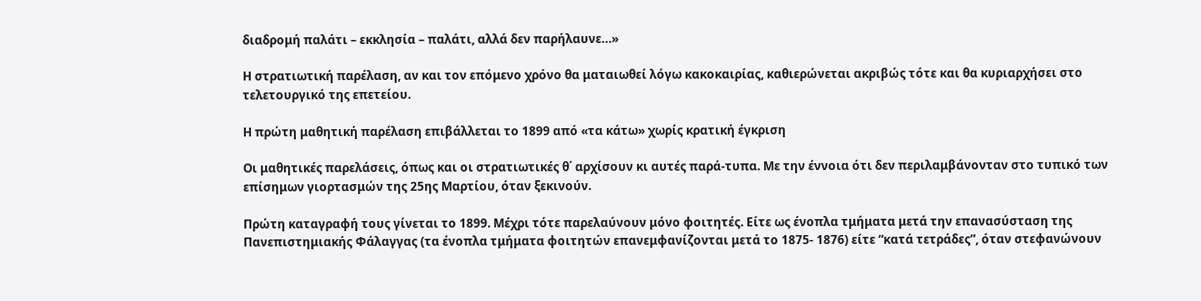διαδρομή παλάτι – εκκλησία – παλάτι, αλλά δεν παρήλαυνε…»

Η στρατιωτική παρέλαση, αν και τον επόμενο χρόνο θα ματαιωθεί λόγω κακοκαιρίας, καθιερώνεται ακριβώς τότε και θα κυριαρχήσει στο τελετουργικό της επετείου.

Η πρώτη μαθητική παρέλαση επιβάλλεται το 1899 από «τα κάτω» χωρίς κρατική έγκριση

Οι μαθητικές παρελάσεις, όπως και οι στρατιωτικές θ΄ αρχίσουν κι αυτές παρά-τυπα. Με την έννοια ότι δεν περιλαμβάνονταν στο τυπικό των επίσημων γιορτασμών της 25ης Μαρτίου, όταν ξεκινούν.

Πρώτη καταγραφή τους γίνεται το 1899. Μέχρι τότε παρελαύνουν μόνο φοιτητές. Είτε ως ένοπλα τμήματα μετά την επανασύσταση της Πανεπιστημιακής Φάλαγγας (τα ένοπλα τμήματα φοιτητών επανεμφανίζονται μετά το 1875- 1876) είτε “κατά τετράδες”, όταν στεφανώνουν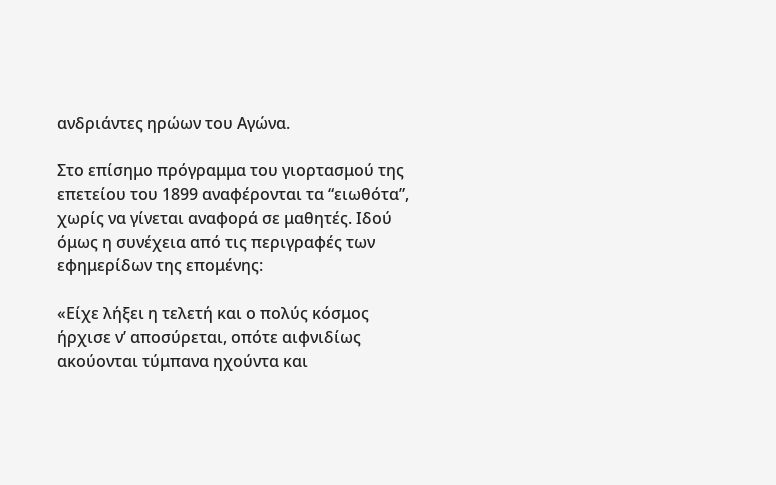ανδριάντες ηρώων του Αγώνα.

Στο επίσημο πρόγραμμα του γιορτασμού της επετείου του 1899 αναφέρονται τα “ειωθότα”, χωρίς να γίνεται αναφορά σε μαθητές. Ιδού όμως η συνέχεια από τις περιγραφές των εφημερίδων της επομένης:

«Είχε λήξει η τελετή και ο πολύς κόσμος ήρχισε ν’ αποσύρεται, οπότε αιφνιδίως ακούονται τύμπανα ηχούντα και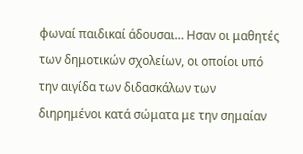φωναί παιδικαί άδουσαι… Ησαν οι μαθητές των δημοτικών σχολείων, οι οποίοι υπό την αιγίδα των διδασκάλων των διηρημένοι κατά σώματα με την σημαίαν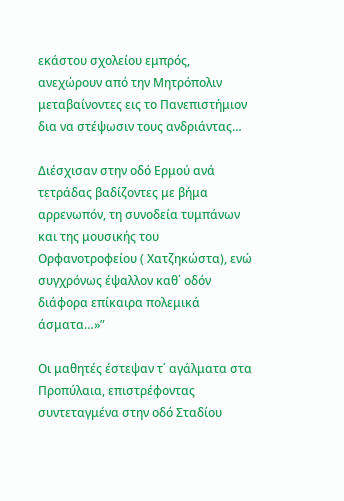εκάστου σχολείου εμπρός, ανεχώρουν από την Μητρόπολιν μεταβαίνοντες εις το Πανεπιστήμιον δια να στέψωσιν τους ανδριάντας…

Διέσχισαν στην οδό Ερμού ανά τετράδας βαδίζοντες με βήμα αρρενωπόν, τη συνοδεία τυμπάνων και της μουσικής του Ορφανοτροφείου ( Χατζηκώστα), ενώ συγχρόνως έψαλλον καθ΄ οδόν διάφορα επίκαιρα πολεμικά άσματα…»”

Οι μαθητές έστεψαν τ΄ αγάλματα στα Προπύλαια, επιστρέφοντας συντεταγμένα στην οδό Σταδίου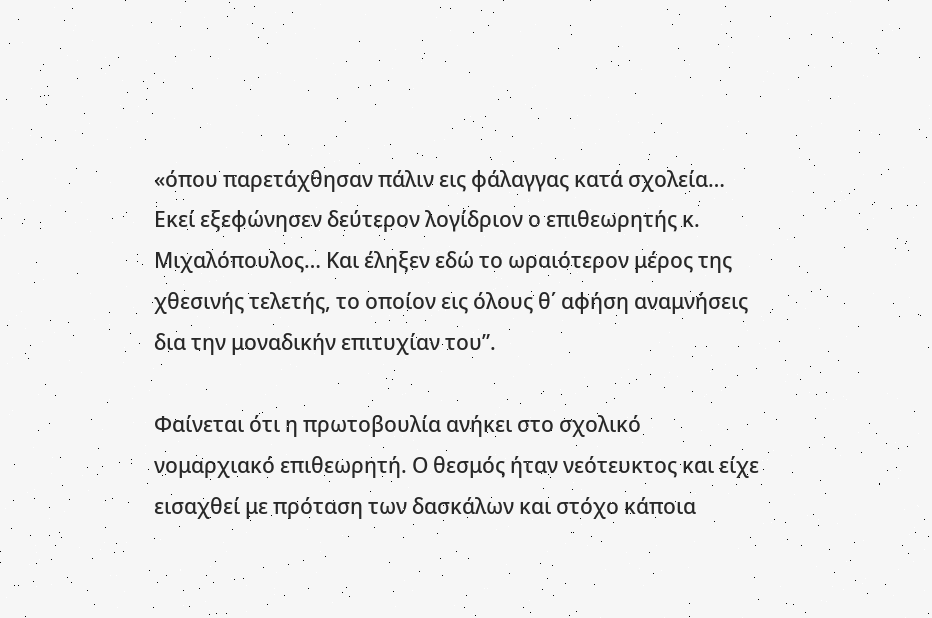«όπου παρετάχθησαν πάλιν εις φάλαγγας κατά σχολεία… Εκεί εξεφώνησεν δεύτερον λογίδριον ο επιθεωρητής κ. Μιχαλόπουλος… Και έληξεν εδώ το ωραιότερον μέρος της χθεσινής τελετής, το οποίον εις όλους θ΄ αφήση αναμνήσεις δια την μοναδικήν επιτυχίαν του”.

Φαίνεται ότι η πρωτοβουλία ανήκει στο σχολικό νομαρχιακό επιθεωρητή. Ο θεσμός ήταν νεότευκτος και είχε εισαχθεί με πρόταση των δασκάλων και στόχο κάποια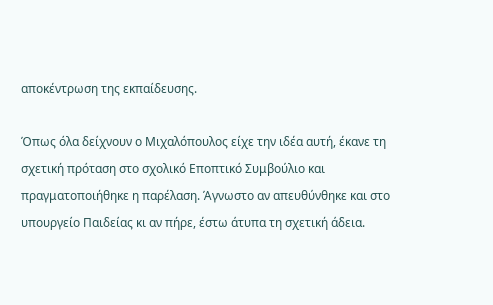αποκέντρωση της εκπαίδευσης.

Όπως όλα δείχνουν ο Μιχαλόπουλος είχε την ιδέα αυτή, έκανε τη σχετική πρόταση στο σχολικό Εποπτικό Συμβούλιο και πραγματοποιήθηκε η παρέλαση. Άγνωστο αν απευθύνθηκε και στο υπουργείο Παιδείας κι αν πήρε, έστω άτυπα τη σχετική άδεια.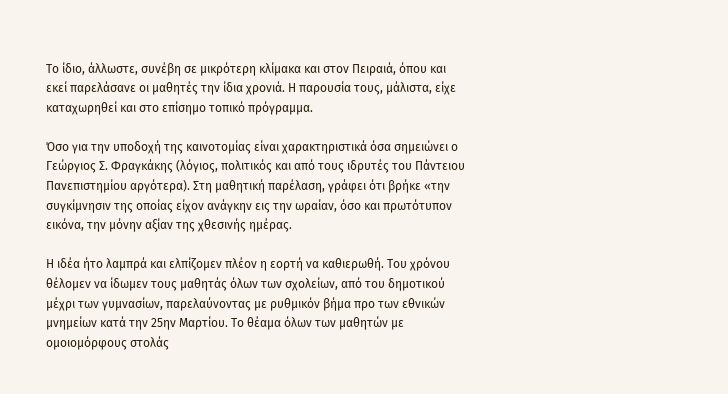Το ίδιο, άλλωστε, συνέβη σε μικρότερη κλίμακα και στον Πειραιά, όπου και εκεί παρελάσανε οι μαθητές την ίδια χρονιά. Η παρουσία τους, μάλιστα, είχε καταχωρηθεί και στο επίσημο τοπικό πρόγραμμα.

Όσο για την υποδοχή της καινοτομίας είναι χαρακτηριστικά όσα σημειώνει ο Γεώργιος Σ. Φραγκάκης (λόγιος, πολιτικός και από τους ιδρυτές του Πάντειου Πανεπιστημίου αργότερα). Στη μαθητική παρέλαση, γράφει ότι βρήκε «την συγκίμνησιν της οποίας είχον ανάγκην εις την ωραίαν, όσο και πρωτότυπον εικόνα, την μόνην αξίαν της χθεσινής ημέρας.

Η ιδέα ήτο λαμπρά και ελπίζομεν πλέον η εορτή να καθιερωθή. Του χρόνου θέλομεν να ίδωμεν τους μαθητάς όλων των σχολείων, από του δημοτικού μέχρι των γυμνασίων, παρελαύνοντας με ρυθμικόν βήμα προ των εθνικών μνημείων κατά την 25ην Μαρτίου. Το θέαμα όλων των μαθητών με ομοιομόρφους στολάς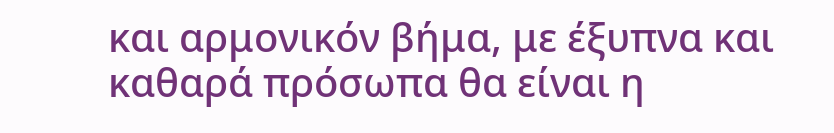και αρμονικόν βήμα, με έξυπνα και καθαρά πρόσωπα θα είναι η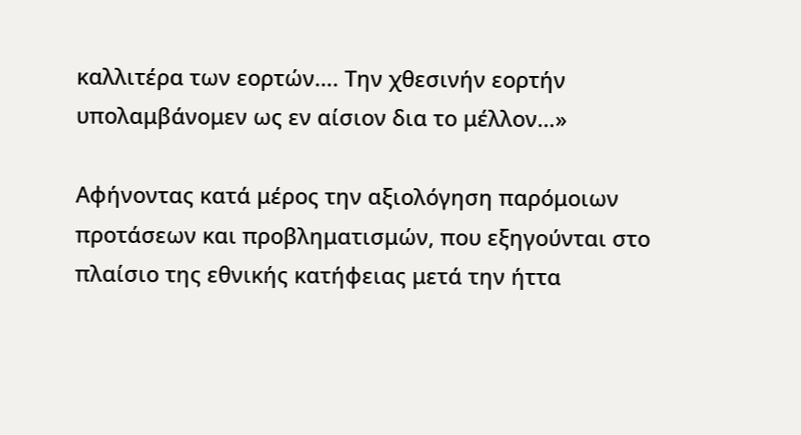καλλιτέρα των εορτών…. Την χθεσινήν εορτήν υπολαμβάνομεν ως εν αίσιον δια το μέλλον…»

Αφήνοντας κατά μέρος την αξιολόγηση παρόμοιων προτάσεων και προβληματισμών, που εξηγούνται στο πλαίσιο της εθνικής κατήφειας μετά την ήττα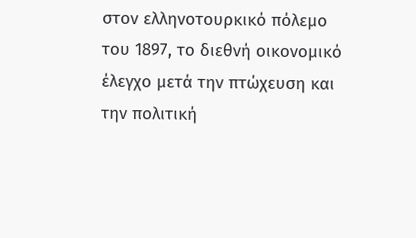στον ελληνοτουρκικό πόλεμο του 1897, το διεθνή οικονομικό έλεγχο μετά την πτώχευση και την πολιτική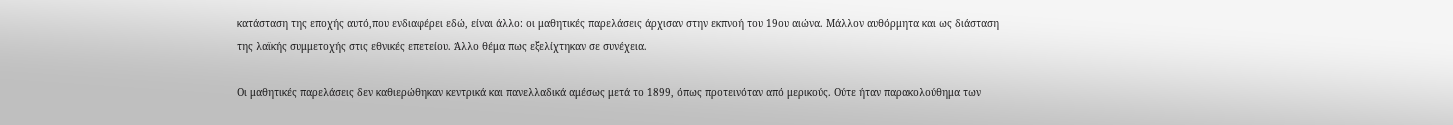κατάσταση της εποχής αυτό,που ενδιαφέρει εδώ, είναι άλλο: οι μαθητικές παρελάσεις άρχισαν στην εκπνοή του 19ου αιώνα. Μάλλον αυθόρμητα και ως διάσταση της λαϊκής συμμετοχής στις εθνικές επετείου. Άλλο θέμα πως εξελίχτηκαν σε συνέχεια.

Οι μαθητικές παρελάσεις δεν καθιερώθηκαν κεντρικά και πανελλαδικά αμέσως μετά το 1899, όπως προτεινόταν από μερικούς. Ούτε ήταν παρακολούθημα των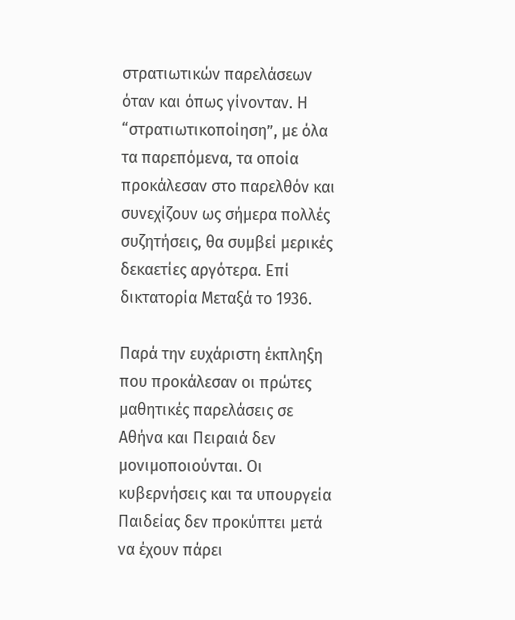στρατιωτικών παρελάσεων όταν και όπως γίνονταν. Η “στρατιωτικοποίηση”, με όλα τα παρεπόμενα, τα οποία προκάλεσαν στο παρελθόν και συνεχίζουν ως σήμερα πολλές συζητήσεις, θα συμβεί μερικές δεκαετίες αργότερα. Επί δικτατορία Μεταξά το 1936.

Παρά την ευχάριστη έκπληξη που προκάλεσαν οι πρώτες μαθητικές παρελάσεις σε Αθήνα και Πειραιά δεν μονιμοποιούνται. Οι κυβερνήσεις και τα υπουργεία Παιδείας δεν προκύπτει μετά να έχουν πάρει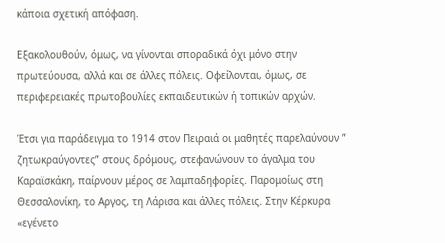κάποια σχετική απόφαση.

Εξακολουθούν, όμως, να γίνονται σποραδικά όχι μόνο στην πρωτεύουσα, αλλά και σε άλλες πόλεις. Οφείλονται, όμως, σε περιφερειακές πρωτοβουλίες εκπαιδευτικών ή τοπικών αρχών.

Έτσι για παράδειγμα το 1914 στον Πειραιά οι μαθητές παρελαύνουν ” ζητωκραύγοντες” στους δρόμους, στεφανώνουν το άγαλμα του Καραϊσκάκη, παίρνουν μέρος σε λαμπαδηφορίες. Παρομοίως στη Θεσσαλονίκη, το Αργος, τη Λάρισα και άλλες πόλεις. Στην Κέρκυρα «εγένετο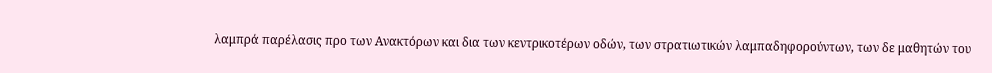λαμπρά παρέλασις προ των Ανακτόρων και δια των κεντρικοτέρων οδών, των στρατιωτικών λαμπαδηφορούντων, των δε μαθητών του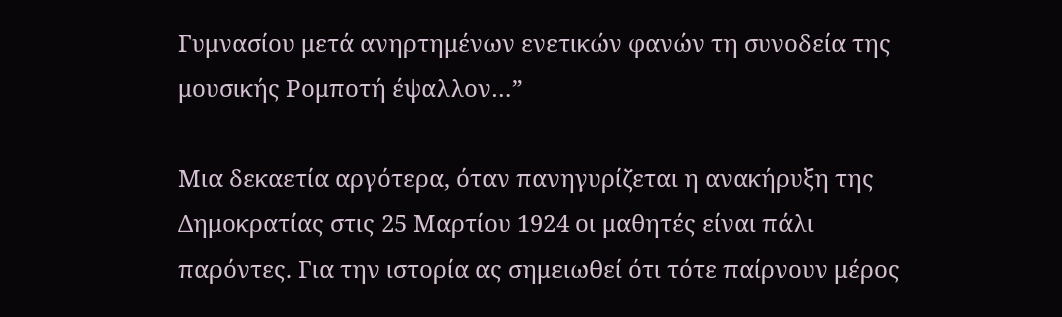Γυμνασίου μετά ανηρτημένων ενετικών φανών τη συνοδεία της μουσικής Ρομποτή έψαλλον…”

Μια δεκαετία αργότερα, όταν πανηγυρίζεται η ανακήρυξη της Δημοκρατίας στις 25 Μαρτίου 1924 οι μαθητές είναι πάλι παρόντες. Για την ιστορία ας σημειωθεί ότι τότε παίρνουν μέρος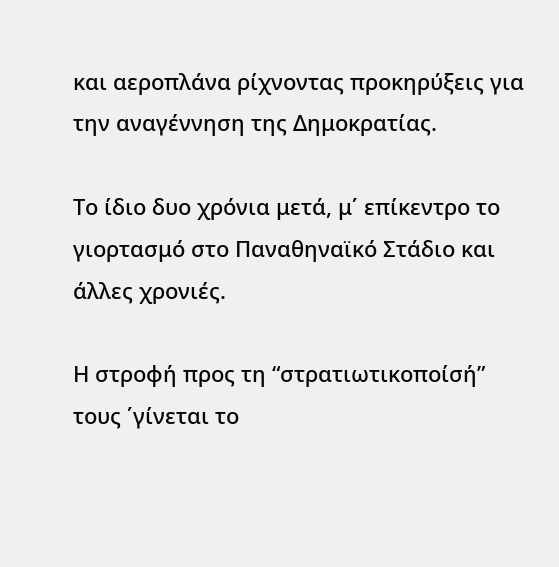και αεροπλάνα ρίχνοντας προκηρύξεις για την αναγέννηση της Δημοκρατίας.

Το ίδιο δυο χρόνια μετά, μ΄ επίκεντρο το γιορτασμό στο Παναθηναϊκό Στάδιο και άλλες χρονιές.

Η στροφή προς τη “στρατιωτικοποίσή” τους ΄γίνεται το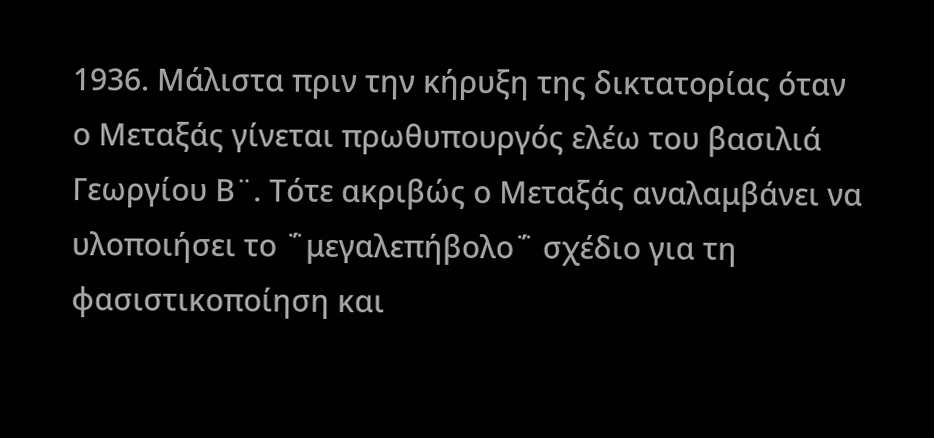1936. Μάλιστα πριν την κήρυξη της δικτατορίας όταν ο Μεταξάς γίνεται πρωθυπουργός ελέω του βασιλιά Γεωργίου Β¨. Τότε ακριβώς ο Μεταξάς αναλαμβάνει να υλοποιήσει το ΅μεγαλεπήβολο΅ σχέδιο για τη φασιστικοποίηση και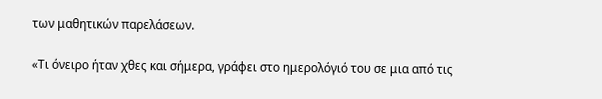των μαθητικών παρελάσεων.

«Τι όνειρο ήταν χθες και σήμερα, γράφει στο ημερολόγιό του σε μια από τις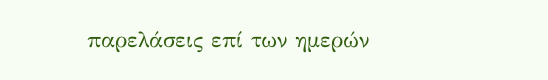παρελάσεις επί των ημερών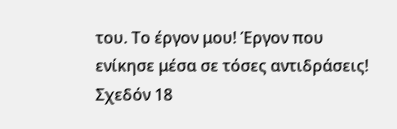του. Το έργον μου! Έργον που ενίκησε μέσα σε τόσες αντιδράσεις! Σχεδόν 18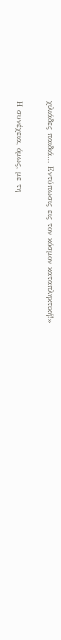χιλιάδες παιδιά… Εντύπωσις εις τον κόσμον καταπληκτική!»

Η συνέχεια, όμως, με τη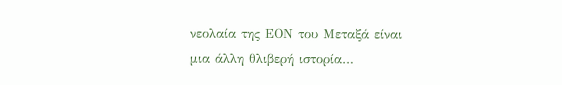νεολαία της ΕΟΝ του Μεταξά είναι μια άλλη θλιβερή ιστορία…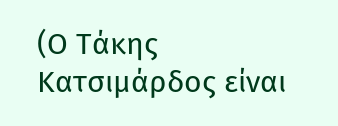(Ο Τάκης Κατσιμάρδος είναι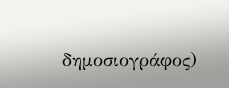δημοσιογράφος)